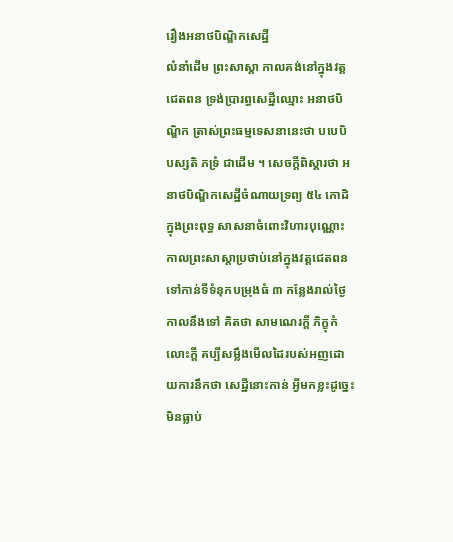រឿងអនាថបិណ្ឌិកសេដ្ឋី
លំនាំដើម ព្រះសាស្តា កាលគង់នៅក្នុងវត្តជេតពន ទ្រង់ប្រារព្ធសេដ្ឋីឈ្មោះ អនាថបិណ្ឌិក ត្រាស់ព្រះធម្មទេសនានេះថា បបេបិ បស្សតិ ភទ្រំ ជាដើម ។ សេចក្តីពិស្តារថា អនាថបិណ្ឌិកសេដ្ឋីចំណាយទ្រព្យ ៥៤ កោដិក្នុងព្រះពុទ្ធ សាសនាចំពោះវិហារបុណ្ណោះ កាលព្រះសាស្តាប្រថាប់នៅក្នុងវត្តជេតពន ទៅកាន់ទីទំនុកបម្រុងធំ ៣ កន្លែងរាល់ថ្ងៃ កាលនឹងទៅ គិតថា សាមណេរក្តី ភិក្ខុកំលោះក្តី គប្បីសម្លឹងមើលដៃរបស់អញដោយការនឹកថា សេដ្ឋីនោះកាន់ អ្វីមកខ្លះដូច្នេះ មិនធ្លាប់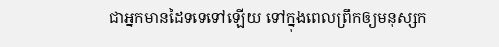ជាអ្នកមានដៃទទេទៅឡើយ ទៅក្នុងពេលព្រឹកឲ្យមនុស្សក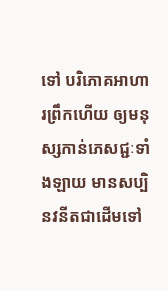ទៅ បរិភោគអាហារព្រឹកហើយ ឲ្យមនុស្សកាន់ភេសជ្ជៈទាំងឡាយ មានសប្បិ នវនីតជាដើមទៅ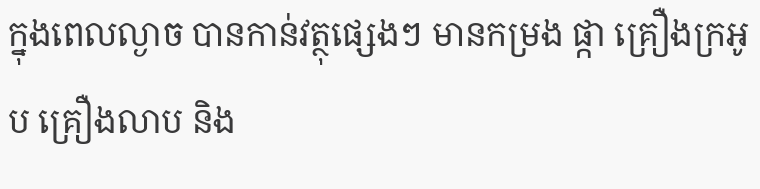ក្នុងពេលល្ងាច បានកាន់វត្ថុផ្សេងៗ មានកម្រង ផ្កា គ្រឿងក្រអូប គ្រឿងលាប និង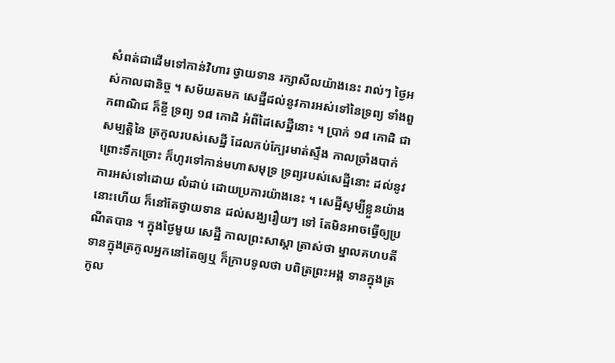សំពត់ជាដើមទៅកាន់វិហារ ថ្វាយទាន រក្សាសីលយ៉ាងនេះ រាល់ៗ ថ្ងៃអ ស់កាលជានិច្ច ។ សម័យតមក សេដ្ឋីដល់នូវការអស់ទៅនៃទ្រព្យ ទាំងពួកពាណិជ ក៏ខ្ចី ទ្រព្យ ១៨ កោដិ អំពីដៃសេដ្ឋីនោះ ។ ប្រាក់ ១៨ កោដិ ជាសម្បត្តិនៃ ត្រកូលរបស់សេដ្ឋី ដែលកប់ក្បែរមាត់ស្ទឹង កាលច្រាំងបាក់ព្រោះទឹកច្រោះ ក៏ហូរទៅកាន់មហាសមុទ្រ ទ្រព្យរបស់សេដ្ឋីនោះ ដល់នូវការអស់ទៅដោយ លំដាប់ ដោយប្រការយ៉ាងនេះ ។ សេដ្ឋីសូម្បីខ្លួនយ៉ាងនោះហើយ ក៏នៅតែថ្វាយទាន ដល់សង្ឃរឿយៗ ទៅ តែមិនអាចធ្វើឲ្យប្រណីតបាន ។ ក្នុងថ្ងៃមួយ សេដ្ឋី កាលព្រះសាស្តា ត្រាស់ថា ម្នាលគហបតី ទានក្នុងត្រកូលអ្នកនៅតែឲ្យឬ ក៏ក្រាបទូលថា បពិត្រព្រះអង្គ ទានក្នុងត្រកូល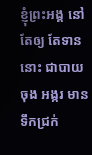ខ្ញុំព្រះអង្គ នៅតែឲ្យ តែទាននោះ ជាបាយចុង អង្ករ មានទឹកជ្រក់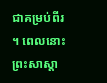ជាគម្រប់ពីរ ។ ពេលនោះ ព្រះសាស្តា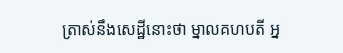ត្រាស់នឹងសេដ្ឋីនោះថា ម្នាលគហបតី អ្ន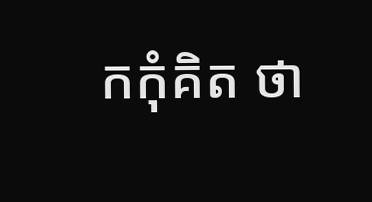កកុំគិត ថា